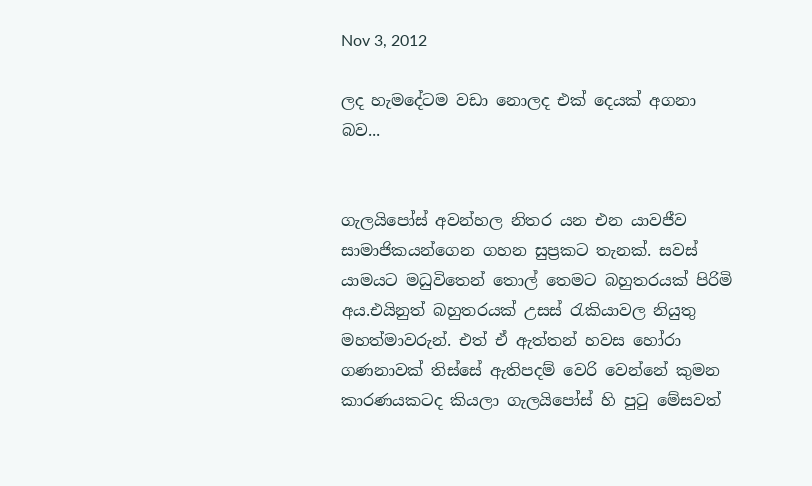Nov 3, 2012

ලද හැමදේටම වඩා නොලද එක් දෙයක් අගනා බව...


ගැලයිපෝස් අවන්හල නිතර යන එන යාවජීව සාමාජිකයන්ගෙන ගහන සුප්‍රකට තැනක්. සවස් යාමයට මධුවිතෙන් තොල් තෙමට බහුතරයක් පිරිමි අය.එයිනුත් බහුතරයක් උසස් රැකියාවල නියුතු මහත්මාවරුන්. එත් ඒ ඇත්තන් හවස හෝරා ගණනාවක් තිස්සේ ඇතිපදම් වෙරි වෙන්නේ කුමන කාරණයකටද කියලා ගැලයිපෝස් හි පුටු මේසවත්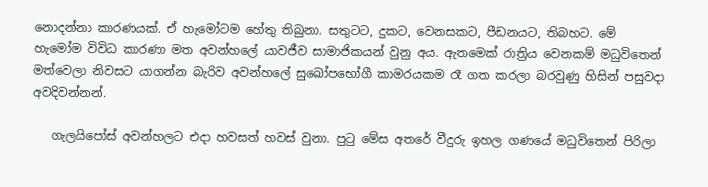නොදන්නා කාරණයක්. ඒ හැමෝටම හේතු තිබුනා. සතුටට, දුකට, වෙනසකට, පීඩනයට, තිබහට. මේ හැමෝම විවිධ කාරණා මත අවන්හලේ යාවජීව සාමාජිකයන් වුනු අය. ඇතමෙක් රාත්‍රිය වෙනකම් මධුවිතෙන් මත්වෙලා නිවසට යාගන්න බැරිව අවන්හලේ සුඛෝපභෝගී කාමරයකම රෑ ගත කරලා බරවුණු හිසින් පසුවදා අවදිවන්නන්.

   ගැලයිපෝස් අවන්හලට එදා හවසත් හවස් වුනා. පුටු මේස අතරේ වීදුරු ඉහල ගණයේ මධුවිතෙන් පිරිලා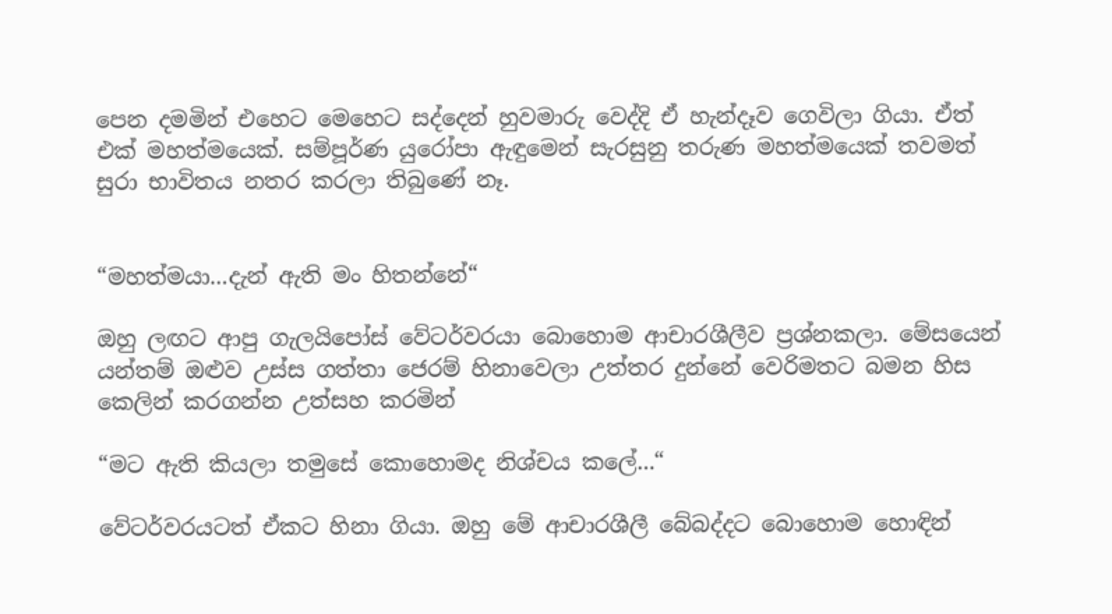පෙන දමමින් එහෙට මෙහෙට සද්දෙන් හුවමාරු වෙද්දි ඒ හැන්දෑව ගෙවිලා ගියා. ඒත් එක් මහත්මයෙක්. සම්පූර්ණ යුරෝපා ඇඳුමෙන් සැරසුනු තරුණ මහත්මයෙක් තවමත් සුරා භාවිතය නතර කරලා තිබුණේ නෑ.


“මහත්මයා...දැන් ඇති මං හිතන්නේ“

ඔහු ලඟට ආපු ගැලයිපෝස් වේටර්වරයා බොහොම ආචාරශීලීව ප්‍රශ්නකලා. මේසයෙන් යන්තම් ඔළුව උස්ස ගත්තා ජෙරම් හිනාවෙලා උත්තර දුන්නේ වෙරිමතට බමන හිස කෙලින් කරගන්න උත්සහ කරමින්

“මට ඇති කියලා තමුසේ කොහොමද නිශ්චය කලේ...“

වේටර්වරයටත් ඒකට හිනා ගියා. ඔහු මේ ආචාරශීලී බේබද්දට බොහොම හොඳින්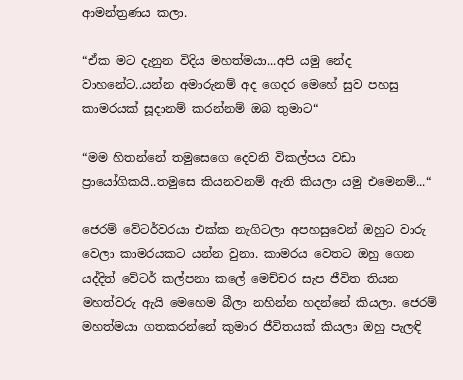ආමන්ත්‍රණය කලා.

“ඒක මට දැනුන විදිය මහත්මයා...අපි යමු නේද වාහනේට..යන්න අමාරුනම් අද ගෙදර මෙහේ සුව පහසු කාමරයක් සූදානම් කරන්නම් ඔබ තුමාට“

“මම හිතන්නේ තමුසෙගෙ දෙවනි විකල්පය වඩා ප්‍රායෝගිකයි..තමුසෙ කියනවනම් ඇති කියලා යමු එමෙනම්...“

ජෙරම් වේටර්වරයා එක්ක නැගිටලා අපහසුවෙන් ඔහුට වාරු වෙලා කාමරයකට යන්න වුනා. කාමරය වෙතට ඔහු ගෙන යද්දිත් වේටර් කල්පනා කලේ මෙච්චර සැප ජීවිත තියන මහත්වරු ඇයි මෙහෙම බීලා නහින්න හදන්නේ කියලා. ජෙරම් මහත්මයා ගතකරන්නේ කුමාර ජීවිතයක් කියලා ඔහු පැලඳි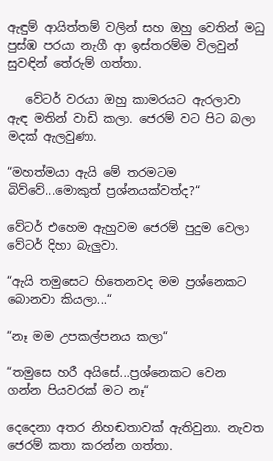ඇඳුම් ආයිත්තම් වලින් සහ ඔහු වෙතින් මධු පුස්ඹ පරයා නැගී ආ ඉස්තරම්ම විලවුන් සුවඳින් තේරුම් ගත්තා.

   වේටර් වරයා ඔහු කාමරයට ඇරලාවා ඇඳ මතින් වාඩි කලා. ජෙරම් වට පිට බලා මදක් ඇලවුණා.

“මහත්මයා ඇයි මේ තරමටම බිව්වේ...මොකුත් ප්‍රශ්නයක්වත්ද?“

වේටර් එහෙම ඇහුවම ජෙරම් පුදුම වෙලා වේටර් දිහා බැලුවා.

“ඇයි තමුසෙට හිතෙනවද මම ප්‍රශ්නෙකට බොනවා කියලා...“

“නෑ මම උපකල්පනය කලා“

“තමුසෙ හරී අයිසේ...ප්‍රශ්නෙකට වෙන ගන්න පියවරක් මට නෑ“

දෙදෙනා අතර නිහඬතාවක් ඇතිවුනා. නැවත ජෙරම් කතා කරන්න ගත්තා.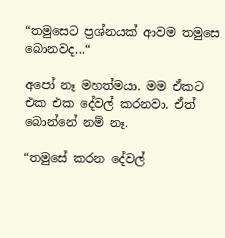“තමුසෙට ප්‍රශ්නයක් ආවම තමුසෙ බොනවද...“

අපෝ නෑ මහත්මයා. මම ඒකට එක එක දේවල් කරනවා. ඒත් බොන්නේ නම් නෑ.

“තමුසේ කරන දේවල්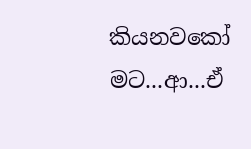කියනවකෝ මට...ආ...ඒ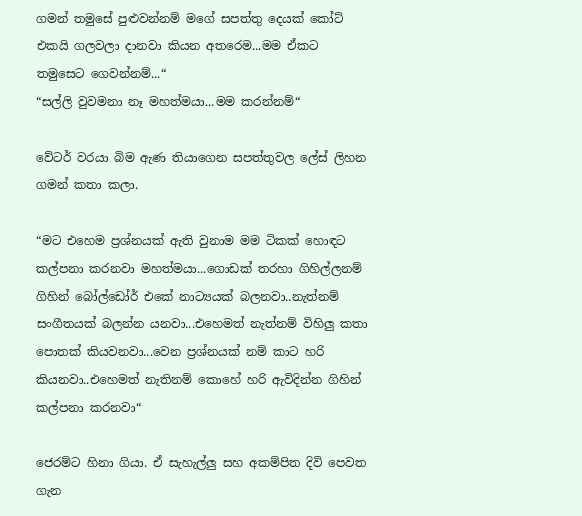ගමන් තමුසේ පුළුවන්නම් මගේ සපත්තු දෙයක් කෝට් එකයි ගලවලා දානවා කියන අතරෙම...මම ඒකට තමුසෙට ගෙවන්නම්...“
“සල්ලි වුවමනා නෑ මහත්මයා...මම කරන්නම්“

වේටර් වරයා බිම ඇණ තියාගෙන සපත්තුවල ලේස් ලිහන ගමන් කතා කලා.

“මට එහෙම ප්‍රශ්නයක් ඇති වුනාම මම ටිකක් හොඳට කල්පනා කරනවා මහත්මයා...ගොඩක් තරහා ගිහිල්ලනම් ගිහින් බෝල්ඩෝර් එකේ නාට්‍යයක් බලනවා..නැත්නම් සංගීතයක් බලන්න යනවා...එහෙමත් නැත්නම් විහිලු කතා පොතක් කියවනවා...වෙන ප්‍රශ්නයක් නම් කාට හරි කියනවා..එහෙමත් නැතිනම් කොහේ හරි ඇවිදින්න ගිහින් කල්පනා කරනවා“

ජෙරම්ට හිනා ගියා. ඒ සැහැල්ලු සහ අකම්පිත දිවි පෙවත ගැන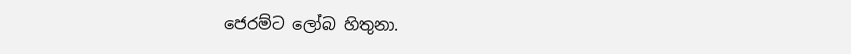ජෙරම්ට ලෝබ හිතුනා.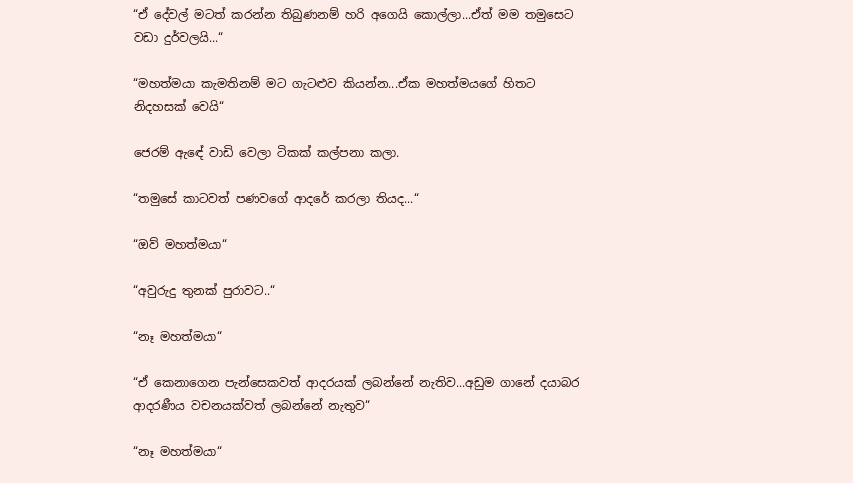“ඒ දේවල් මටත් කරන්න තිබුණනම් හරි අගෙයි කොල්ලා...ඒත් මම තමුසෙට වඩා දුර්වලයි...“

“මහත්මයා කැමතිනම් මට ගැටළුව කියන්න...ඒක මහත්මයගේ හිතට නිදහසක් වෙයි“

ජෙරම් ඇඳේ වාඩි වෙලා ටිකක් කල්පනා කලා.

“තමුසේ කාටවත් පණවගේ ආදරේ කරලා තියද...“

“ඔව් මහත්මයා“

“අවුරුදු තුනක් පුරාවට..“

“නෑ මහත්මයා“

“ඒ කෙනාගෙන පැන්සෙකවත් ආදරයක් ලබන්නේ නැතිව...අඩුම ගානේ දයාබර ආදරණීය වචනයක්වත් ලබන්නේ නැතුව“

“නෑ මහත්මයා“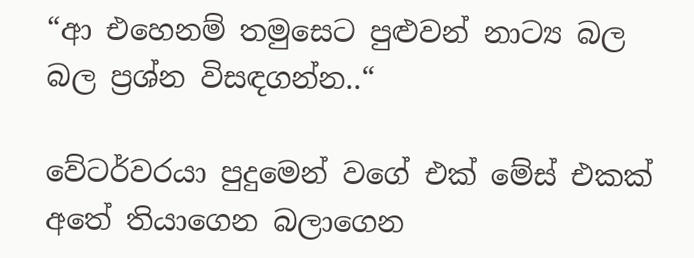“ආ එහෙනම් තමුසෙට පුළුවන් නාට්‍ය බල බල ප්‍රශ්න විසඳගන්න..“

වේටර්වරයා පුදුමෙන් වගේ එක් මේස් එකක් අතේ තියාගෙන බලාගෙන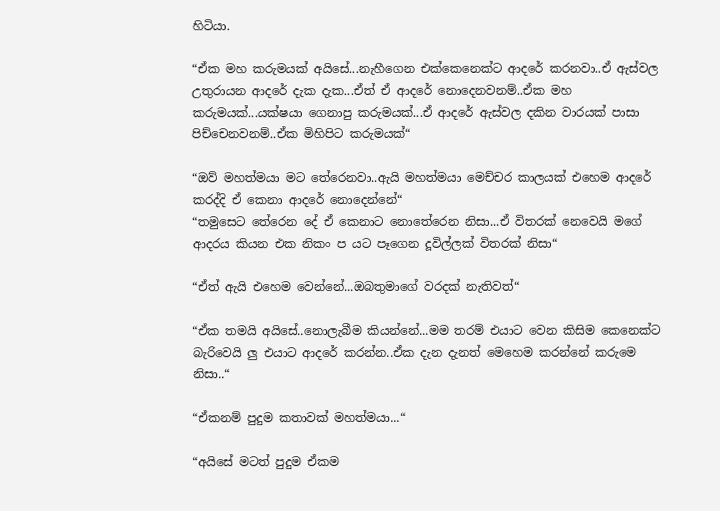හිටියා.

“ඒක මහ කරුමයක් අයිසේ...නැහීගෙන එක්කෙනෙක්ට ආදරේ කරනවා..ඒ ඇස්වල උතුරායන ආදරේ දැක දැක...ඒත් ඒ ආදරේ නොදෙනවනම්..ඒක මහ කරුමයක්...යක්ෂයා ගෙනාපු කරුමයක්...ඒ ආදරේ ඇස්වල දකින වාරයක් පාසා පිච්චෙනවනම්..ඒක මිහිපිට කරුමයක්“

“ඔව් මහත්මයා මට තේරෙනවා..ඇයි මහත්මයා මෙච්චර කාලයක් එහෙම ආදරේ කරද්දි ඒ කෙනා ආදරේ නොදෙන්නේ“
“තමුසෙට තේරෙන දේ ඒ කෙනාට නොතේරෙන නිසා...ඒ විතරක් නෙවෙයි මගේ ආදරය කියන එක නිකං ප යට පෑගෙන දූවිල්ලක් විතරක් නිසා“

“ඒත් ඇයි එහෙම වෙන්නේ...ඔබතුමාගේ වරදක් නැතිවත්“

“ඒක තමයි අයිසේ..නොලැබීම කියන්නේ...මම තරම් එයාට වෙන කිසිම කෙනෙක්ට බැරිවෙයි ලු එයාට ආදරේ කරන්න..ඒක දැන දැනත් මෙහෙම කරන්නේ කරුමෙ නිසා..“

“ඒකනම් පුදුම කතාවක් මහත්මයා...“

“අයිසේ මටත් පුදුම ඒකම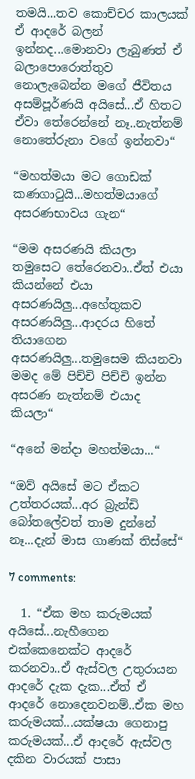තමයි...තව කොච්චර කාලයක් ඒ ආදරේ බලන් ඉන්නද...මොනවා ලැබුණත් ඒ බලාපොරොත්තුව නොලැබෙන්න මගේ ජීවිතය අසම්පූර්ණයි අයිසේ...ඒ හිතට ඒවා තේරෙන්නේ නෑ..නැත්නම් නොතේරුනා වගේ ඉන්නවා“

“මහත්මයා මට ගොඩක් කණගාටුයි...මහත්මයාගේ අසරණභාවය ගැන“

“මම අසරණයි කියලා තමුසෙට තේරෙනවා..ඒත් එයා කියන්නේ එයා අසරණයිලු...අහේතුකව අසරණයිලු...ආදරය හිතේ තියාගෙන අසරණයිලු...තමුසෙම කියනවා මමද මේ පිච්චි පිච්චි ඉන්න අසරණ නැත්නම් එයාද කියලා“

“අනේ මන්දා මහත්මයා...“

“ඔව් අයිසේ මට ඒකට උත්තරයක්...අර බ්‍රැන්ඩි බෝතලේවත් තාම දුන්නේ නෑ...දැන් මාස ගාණක් තිස්සේ“

7 comments:

  1. “ඒක මහ කරුමයක් අයිසේ...නැහීගෙන එක්කෙනෙක්ට ආදරේ කරනවා..ඒ ඇස්වල උතුරායන ආදරේ දැක දැක...ඒත් ඒ ආදරේ නොදෙනවනම්..ඒක මහ කරුමයක්...යක්ෂයා ගෙනාපු කරුමයක්...ඒ ආදරේ ඇස්වල දකින වාරයක් පාසා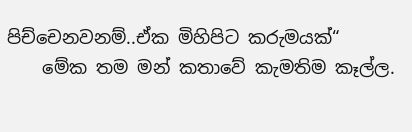පිච්චෙනවනම්..ඒක මිහිපිට කරුමයක්“
    මේක තම මන් කතාවේ කැමතිම කෑල්ල.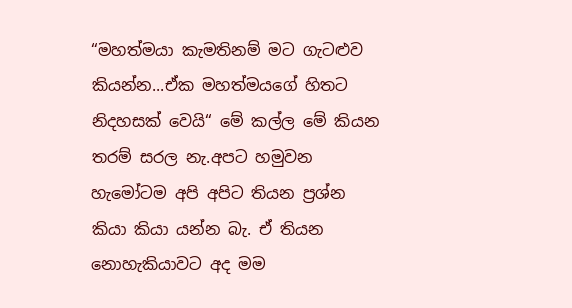“මහත්මයා කැමතිනම් මට ගැටළුව කියන්න...ඒක මහත්මයගේ හිතට නිදහසක් වෙයි“ මේ කල්ල මේ කියන තරම් සරල නැ.අපට හමුවන හැමෝටම අපි අපිට තියන ප්‍රශ්න කියා කියා යන්න බැ. ඒ තියන නොහැකියාවට අද මම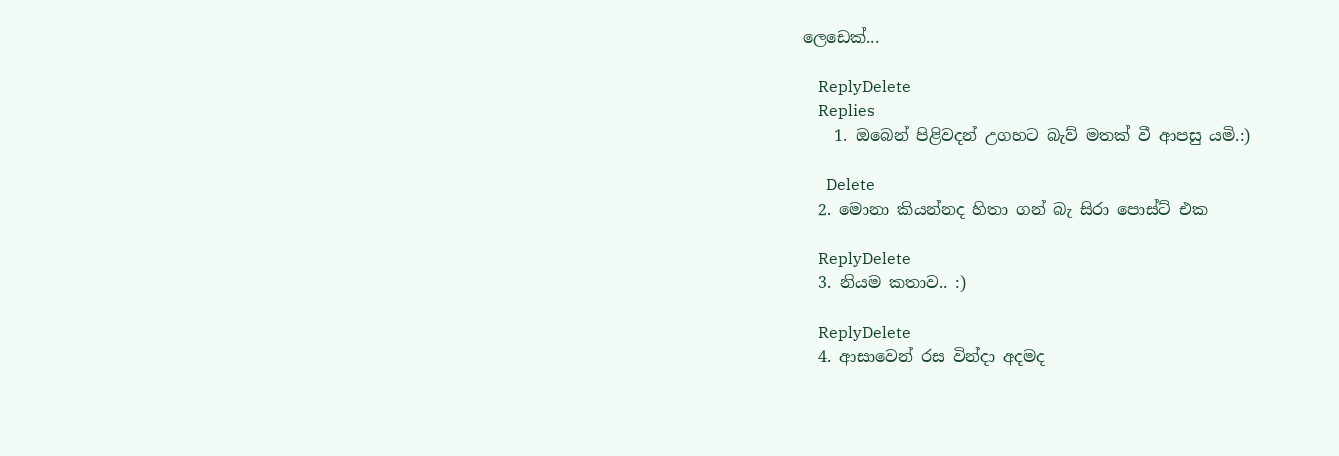ලෙඩෙක්...

    ReplyDelete
    Replies
    1. ඔබෙන් පිළිවදන් උගහට බැව් මතක් වී ආපසු යමි.:)

      Delete
  2. මොනා කියන්නද හිතා ගන් බැ සිරා පොස්ට් එක

    ReplyDelete
  3. නියම කතාව.. :)

    ReplyDelete
  4. ආසාවෙන් රස වින්දා අදමද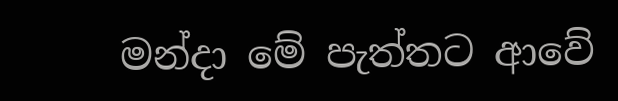මන්දා මේ පැත්තට ආවේ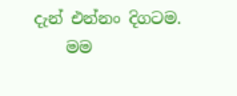දැන් එන්නං දිගටම.
    මම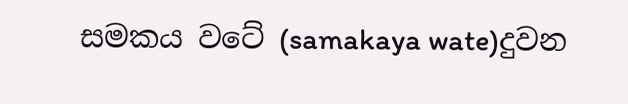සමකය වටේ (samakaya wate)දුවන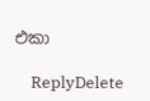එකා

    ReplyDelete